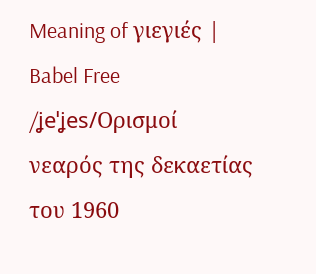Meaning of γιεγιές | Babel Free
/ʝeˈʝes/Ορισμοί
νεαρός της δεκαετίας του 1960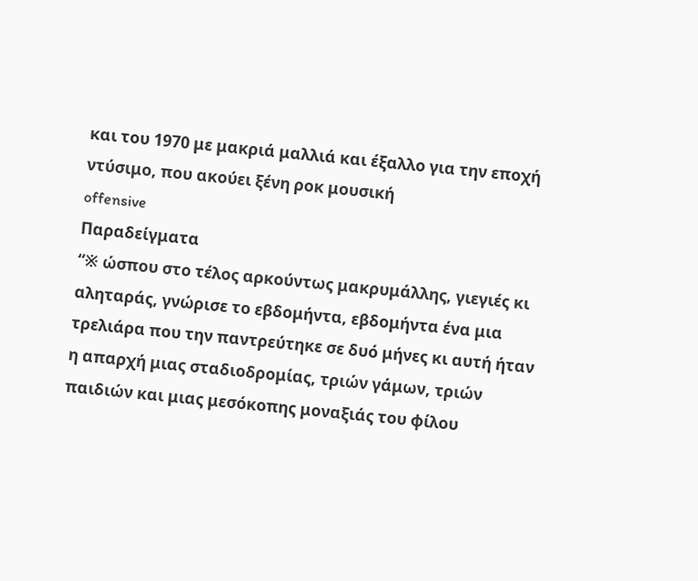και του 1970 με μακριά μαλλιά και έξαλλο για την εποχή ντύσιμο, που ακούει ξένη ροκ μουσική
offensive
Παραδείγματα
“※ ώσπου στο τέλος αρκούντως μακρυμάλλης, γιεγιές κι αληταράς, γνώρισε το εβδομήντα, εβδομήντα ένα μια τρελιάρα που την παντρεύτηκε σε δυό μήνες κι αυτή ήταν η απαρχή μιας σταδιοδρομίας, τριών γάμων, τριών παιδιών και μιας μεσόκοπης μοναξιάς του φίλου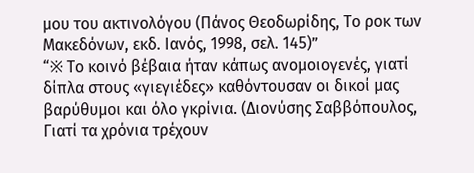μου του ακτινολόγου (Πάνος Θεοδωρίδης, Το ροκ των Μακεδόνων, εκδ. Ιανός, 1998, σελ. 145)”
“※ Το κοινό βέβαια ήταν κάπως ανομοιογενές, γιατί δίπλα στους «γιεγιέδες» καθόντουσαν οι δικοί μας βαρύθυμοι και όλο γκρίνια. (Διονύσης Σαββόπουλος, Γιατί τα χρόνια τρέχουν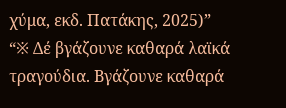χύμα, εκδ. Πατάκης, 2025)”
“※ Δέ βγάζουνε καθαρά λαϊκά τραγούδια. Βγάζουνε καθαρά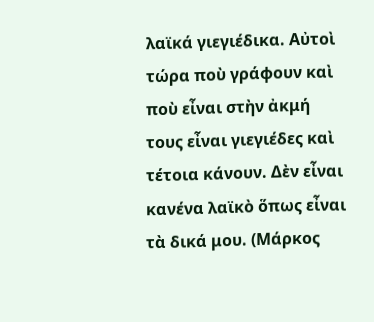λαϊκά γιεγιέδικα. Αὐτοὶ τώρα ποὺ γράφουν καὶ ποὺ εἶναι στὴν ἀκμή τους εἶναι γιεγιέδες καὶ τέτοια κάνουν. Δὲν εἶναι κανένα λαϊκὸ ὅπως εἶναι τὰ δικά μου. (Μάρκος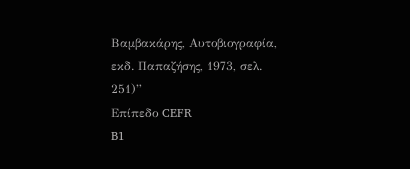Βαμβακάρης, Αυτοβιογραφία, εκδ. Παπαζήσης, 1973, σελ. 251)”
Επίπεδο CEFR
B1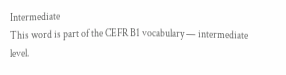Intermediate
This word is part of the CEFR B1 vocabulary — intermediate level.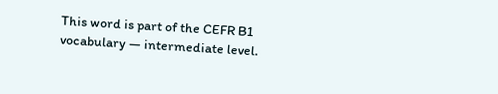This word is part of the CEFR B1 vocabulary — intermediate level.